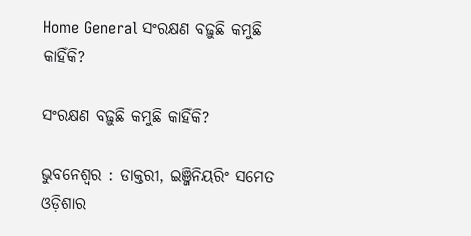Home General ସଂରକ୍ଷଣ ବଢ଼ୁଛି କମୁଛି କାହିଁକି?

ସଂରକ୍ଷଣ ବଢ଼ୁଛି କମୁଛି କାହିଁକି?

ଭୁବନେଶ୍ୱର : ଡାକ୍ତରୀ, ଇଞ୍ଜିନିୟରିଂ ସମେତ ଓଡ଼ିଶାର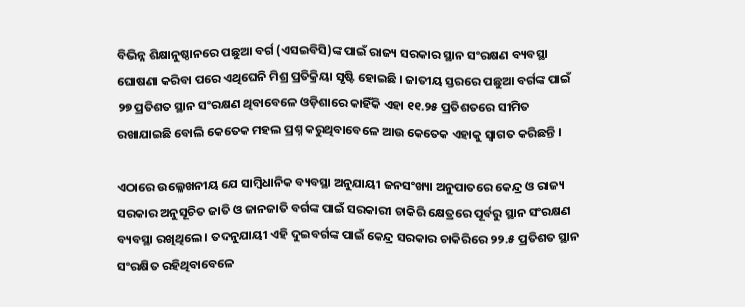ବିଭିନ୍ନ ଶିକ୍ଷାନୁଷ୍ଠାନରେ ପଛୁଆ ବର୍ଗ (ଏସଇବିସି)ଙ୍କ ପାଇଁ ରାଜ୍ୟ ସରକାର ସ୍ଥାନ ସଂରକ୍ଷଣ ବ୍ୟବସ୍ଥା ଘୋଷଣା କରିବା ପରେ ଏଥିଘେନି ମିଶ୍ର ପ୍ରତିକ୍ରିୟା ସୃଷ୍ଟି ହୋଇଛି । ଜାତୀୟ ସ୍ତରରେ ପଛୁଆ ବର୍ଗଙ୍କ ପାଇଁ ୨୭ ପ୍ରତିଶତ ସ୍ଥାନ ସଂରକ୍ଷଣ ଥିବାବେଳେ ଓଡ଼ିଶାରେ କାହିଁକି ଏହା ୧୧.୨୫ ପ୍ରତିଶତରେ ସୀମିତ ରଖାଯାଇଛି ବୋଲି କେତେକ ମହଲ ପ୍ରଶ୍ନ କରୁଥିବାବେଳେ ଆଉ କେତେକ ଏହାକୁ ସ୍ୱାଗତ କରିଛନ୍ତି ।

ଏଠାରେ ଉଲ୍ଳେଖନୀୟ ଯେ ସାମ୍ବିଧାନିକ ବ୍ୟବସ୍ଥା ଅନୁଯାୟୀ ଜନସଂଖ୍ୟା ଅନୁପାତରେ କେନ୍ଦ୍ର ଓ ରାଜ୍ୟ ସରକାର ଅନୁସୂଚିତ ଜାତି ଓ ଜାନଜାତି ବର୍ଗଙ୍କ ପାଇଁ ସରକାରୀ ଚାକିରି କ୍ଷେତ୍ରରେ ପୂର୍ବରୁ ସ୍ଥାନ ସଂରକ୍ଷଣ ବ୍ୟବସ୍ଥା ରଖିଥିଲେ । ତଦନୁଯାୟୀ ଏହି ଦୁଇବର୍ଗଙ୍କ ପାଇଁ କେନ୍ଦ୍ର ସରକାର ଚାକିରିରେ ୨୨.୫ ପ୍ରତିଶତ ସ୍ଥାନ ସଂରକ୍ଷିତ ରହିଥିବାବେଳେ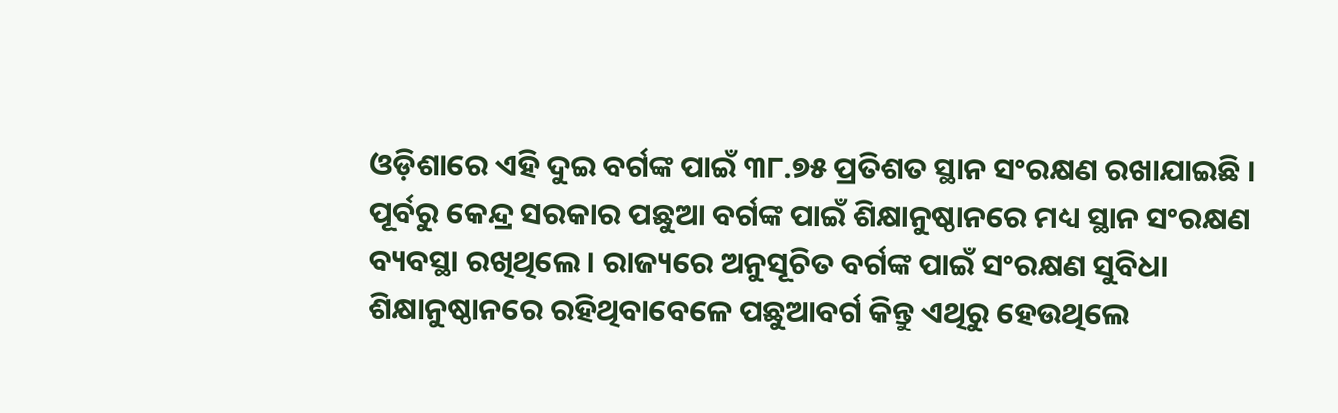ଓଡ଼ିଶାରେ ଏହି ଦୁଇ ବର୍ଗଙ୍କ ପାଇଁ ୩୮.୭୫ ପ୍ରତିଶତ ସ୍ଥାନ ସଂରକ୍ଷଣ ରଖାଯାଇଛି । ପୂର୍ବରୁ କେନ୍ଦ୍ର ସରକାର ପଛୁଆ ବର୍ଗଙ୍କ ପାଇଁ ଶିକ୍ଷାନୁଷ୍ଠାନରେ ମଧ୍ୟ ସ୍ଥାନ ସଂରକ୍ଷଣ ବ୍ୟବସ୍ଥା ରଖିଥିଲେ । ରାଜ୍ୟରେ ଅନୁସୂଚିତ ବର୍ଗଙ୍କ ପାଇଁ ସଂରକ୍ଷଣ ସୁବିଧା ଶିକ୍ଷାନୁଷ୍ଠାନରେ ରହିଥିବାବେଳେ ପଛୁଆବର୍ଗ କିନ୍ତୁ ଏଥିରୁ ହେଉଥିଲେ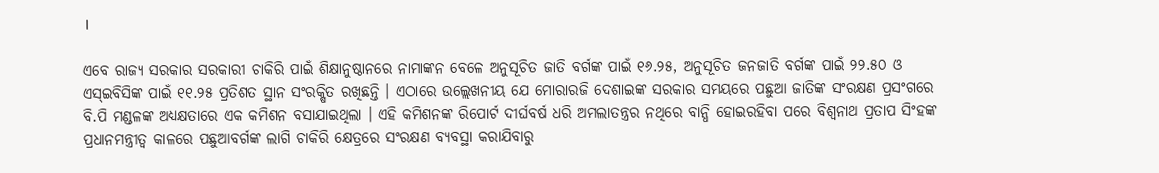।

ଏବେ ରାଜ୍ୟ ସରକାର ସରକାରୀ ଚାକିରି ପାଇଁ ଶିକ୍ଷାନୁଷ୍ଠାନରେ ନାମାଙ୍କନ ବେଳେ ଅନୁସୂଚିତ ଜାତି ବର୍ଗଙ୍କ ପାଇଁ ୧୬.୨୫, ଅନୁସୂଚିତ ଜନଜାତି ବର୍ଗଙ୍କ ପାଇଁ ୨୨.୫୦ ଓ ଏସ୍‍ଇବିସିଙ୍କ ପାଇଁ ୧୧.୨୫ ପ୍ରତିଶତ ସ୍ଥାନ ସଂରକ୍ଷିତ ରଖିଛନ୍ତି । ଏଠାରେ ଉଲ୍ଲେଖନୀୟ ଯେ ମୋରାରଜି ଦେଶାଇଙ୍କ ସରକାର ସମୟରେ ପଛୁଆ ଜାତିଙ୍କ ସଂରକ୍ଷଣ ପ୍ରସଂଗରେ ବି.ପି ମଣ୍ଡଳଙ୍କ ଅଧ୍ୟକ୍ଷତାରେ ଏକ କମିଶନ ବସାଯାଇଥିଲା । ଏହି କମିଶନଙ୍କ ରିପୋର୍ଟ ଦୀର୍ଘବର୍ଷ ଧରି ଅମଲାତନ୍ତ୍ରର ନଥିରେ ବାନ୍ଧି ହୋଇରହିବା ପରେ ବିଶ୍ୱନାଥ ପ୍ରତାପ ସିଂହଙ୍କ ପ୍ରଧାନମନ୍ତ୍ରୀତ୍ୱ କାଳରେ ପଛୁଆବର୍ଗଙ୍କ ଲାଗି ଚାକିରି କ୍ଷେତ୍ରରେ ସଂରକ୍ଷଣ ବ୍ୟବସ୍ଥା କରାଯିବାରୁ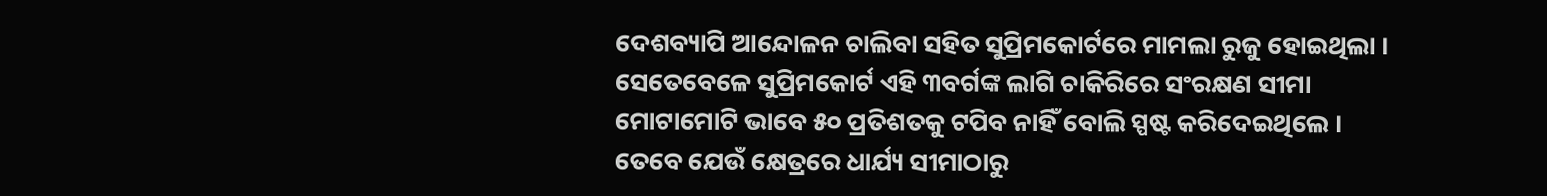ଦେଶବ୍ୟାପି ଆନ୍ଦୋଳନ ଚାଲିବା ସହିତ ସୁପ୍ରିମକୋର୍ଟରେ ମାମଲା ରୁଜୁ ହୋଇଥିଲା । ସେତେବେଳେ ସୁପ୍ରିମକୋର୍ଟ ଏହି ୩ବର୍ଗଙ୍କ ଲାଗି ଚାକିରିରେ ସଂରକ୍ଷଣ ସୀମା ମୋଟାମୋଟି ଭାବେ ୫୦ ପ୍ରତିଶତକୁ ଟପିବ ନାହିଁ ବୋଲି ସ୍ପଷ୍ଟ କରିଦେଇଥିଲେ । ତେବେ ଯେଉଁ କ୍ଷେତ୍ରରେ ଧାର୍ଯ୍ୟ ସୀମାଠାରୁ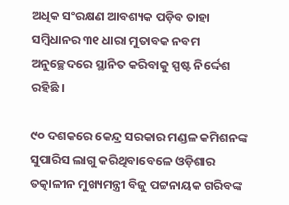ଅଧିକ ସଂରକ୍ଷଣ ଆବଶ୍ୟକ ପଡ଼ିବ ତାହା ସମ୍ବିଧାନର ୩୧ ଧାରା ମୁତାବକ ନବମ ଅନୁଚ୍ଛେଦରେ ସ୍ଥାନିତ କରିବାକୁ ସ୍ପଷ୍ଟ ନିର୍ଦ୍ଦେଶ ରହିଛି ।

୯୦ ଦଶକରେ କେନ୍ଦ୍ର ସରକାର ମଣ୍ଡଳ କମିଶନଙ୍କ ସୁପାରିସ ଲାଗୁ କରିଥିବାବେଳେ ଓଡ଼ିଶାର ତତ୍କାଳୀନ ମୁଖ୍ୟମନ୍ତ୍ରୀ ବିଜୁ ପଟ୍ଟନାୟକ ଗରିବଙ୍କ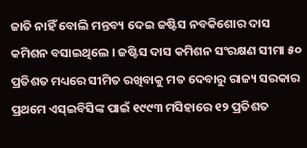ଜାତି ନାହିଁ ବୋଲି ମନ୍ତବ୍ୟ ଦେଇ ଜଷ୍ଟିସ ନବକିଶୋର ଦାସ କମିଶନ ବସାଇଥିଲେ । ଜଷ୍ଟିସ ଦାସ କମିଶନ ସଂରକ୍ଷଣ ସୀମା ୫୦ ପ୍ରତିଶତ ମଧ୍ୟରେ ସୀମିତ ରଖିବାକୁ ମତ ଦେବାରୁ ରାଜ୍ୟ ସରକାର ପ୍ରଥମେ ଏସ୍‍ଇବିସିଙ୍କ ପାଇଁ ୧୯୯୩ ମସିହାରେ ୧୨ ପ୍ରତିଶତ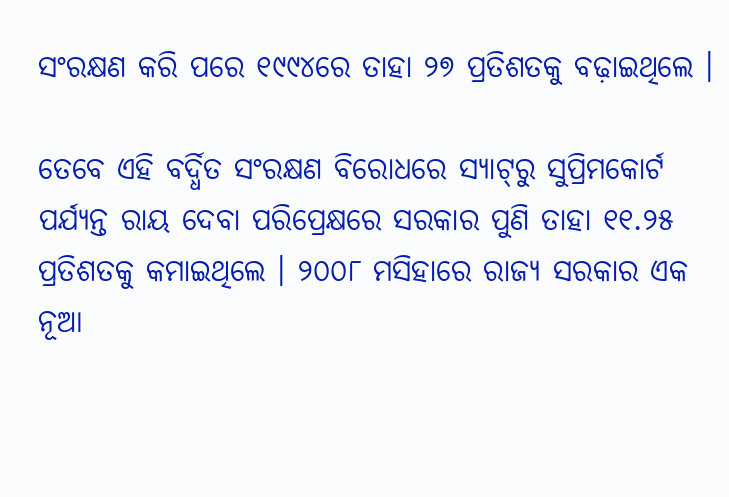ସଂରକ୍ଷଣ କରି ପରେ ୧୯୯୪ରେ ତାହା ୨୭ ପ୍ରତିଶତକୁ ବଢ଼ାଇଥିଲେ ।

ତେବେ ଏହି ବର୍ଦ୍ଧିତ ସଂରକ୍ଷଣ ବିରୋଧରେ ସ୍ୟାଟ୍‍ରୁ ସୁପ୍ରିମକୋର୍ଟ ପର୍ଯ୍ୟନ୍ତ ରାୟ ଦେବା ପରିପ୍ରେକ୍ଷରେ ସରକାର ପୁଣି ତାହା ୧୧.୨୫ ପ୍ରତିଶତକୁ କମାଇଥିଲେ । ୨୦୦୮ ମସିହାରେ ରାଜ୍ୟ ସରକାର ଏକ ନୂଆ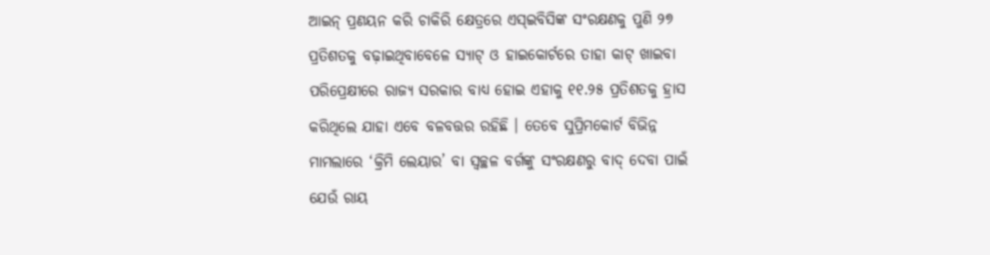ଆଇନ୍‍ ପ୍ରଣୟନ କରି ଚାକିରି କ୍ଷେତ୍ରରେ ଏସ୍‍ଇବିସିଙ୍କ ସଂରକ୍ଷଣକୁ ପୁଣି ୨୭ ପ୍ରତିଶତକୁ ବଢ଼ାଇଥିବାବେଳେ ସ୍ୟାଟ୍‍ ଓ ହାଇକୋର୍ଟରେ ତାହା କାଟ୍‍ ଖାଇବା ପରିପ୍ରେକ୍ଷୀରେ ରାଜ୍ୟ ସରକାର ବାଧ୍ୟ ହୋଇ ଏହାକୁ ୧୧.୨୫ ପ୍ରତିଶତକୁ ହ୍ରାସ କରିଥିଲେ ଯାହା ଏବେ ବଳବତ୍ତର ରହିଛି । ତେବେ ସୁପ୍ରିମକୋର୍ଟ ବିଭିନ୍ନ ମାମଲାରେ ‘କ୍ରିମି ଲେୟାର’ ବା ସ୍ୱଚ୍ଛଳ ବର୍ଗଙ୍କୁ ସଂରକ୍ଷଣରୁ ବାଦ୍‍ ଦେବା ପାଇଁ ଯେଉଁ ରାୟ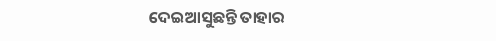ଦେଇଆସୁଛନ୍ତି ତାହାର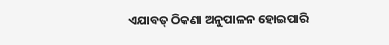ଏଯାବତ୍‍ ଠିକଣା ଅନୁପାଳନ ହୋଇପାରି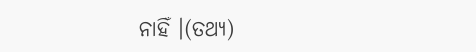ନାହିଁ ।(ତଥ୍ୟ)